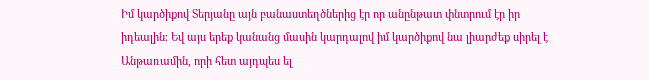Իմ կարծիքով Տերյանը այն բանաստեղծներից էր որ անընթատ փնտրում էր իր իդեալին։ Եվ այս երեք կանանց մասին կարդալով իմ կարծիքով նա լիարժեք սիրել է Անթառամին, որի հետ այդպես ել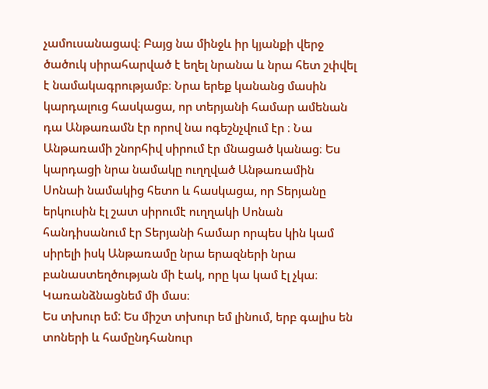չամուսանացավ։ Բայց նա մինջև իր կյանքի վերջ ծածուկ սիրահարված է եղել նրանա և նրա հետ շփվել է նամակագրությամբ։ Նրա երեք կանանց մասին կարդալուց հասկացա, որ տերյանի համար ամենան դա Անթառամն էր որով նա ոգեշնչվում էր ։ Նա Անթառամի շնորհիվ սիրում էր մնացած կանաց։ Ես կարդացի նրա նամակը ուղղված Անթառամին Սոնաի նամակից հետո և հասկացա, որ Տերյանը երկուսին էլ շատ սիրումէ ուղղակի Սոնան հանդիսանում էր Տերյանի համար որպես կին կամ սիրելի իսկ Անթառամը նրա երազների նրա բանաստեղծության մի էակ, որը կա կամ էլ չկա։ Կառանձնացնեմ մի մաս։
Ես տխուր եմ: Ես միշտ տխուր եմ լինում, երբ գալիս են տոների և համընդհանուր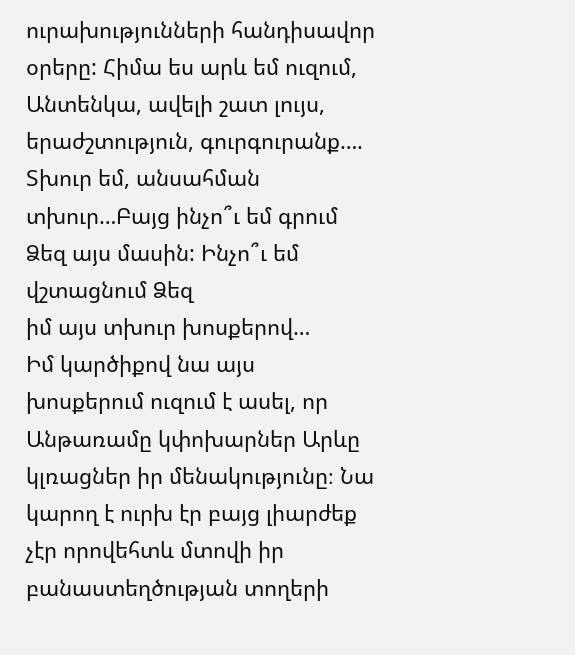ուրախությունների հանդիսավոր օրերը: Հիմա ես արև եմ ուզում, Անտենկա, ավելի շատ լույս,
երաժշտություն, գուրգուրանք….
Տխուր եմ, անսահման տխուր…Բայց ինչո՞ւ եմ գրում Ձեզ այս մասին: Ինչո՞ւ եմ վշտացնում Ձեզ
իմ այս տխուր խոսքերով…
Իմ կարծիքով նա այս խոսքերում ուզում է ասել, որ Անթառամը կփոխարներ Արևը կլռացներ իր մենակությունը։ Նա կարող է ուրխ էր բայց լիարժեք չէր որովեհտև մտովի իր բանաստեղծության տողերի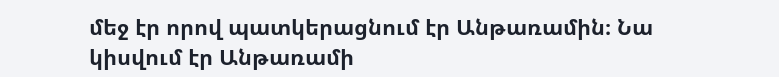մեջ էր որով պատկերացնում էր Անթառամին։ Նա կիսվում էր Անթառամի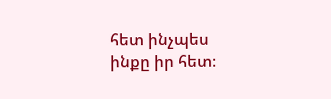հետ ինչպես ինքը իր հետ։